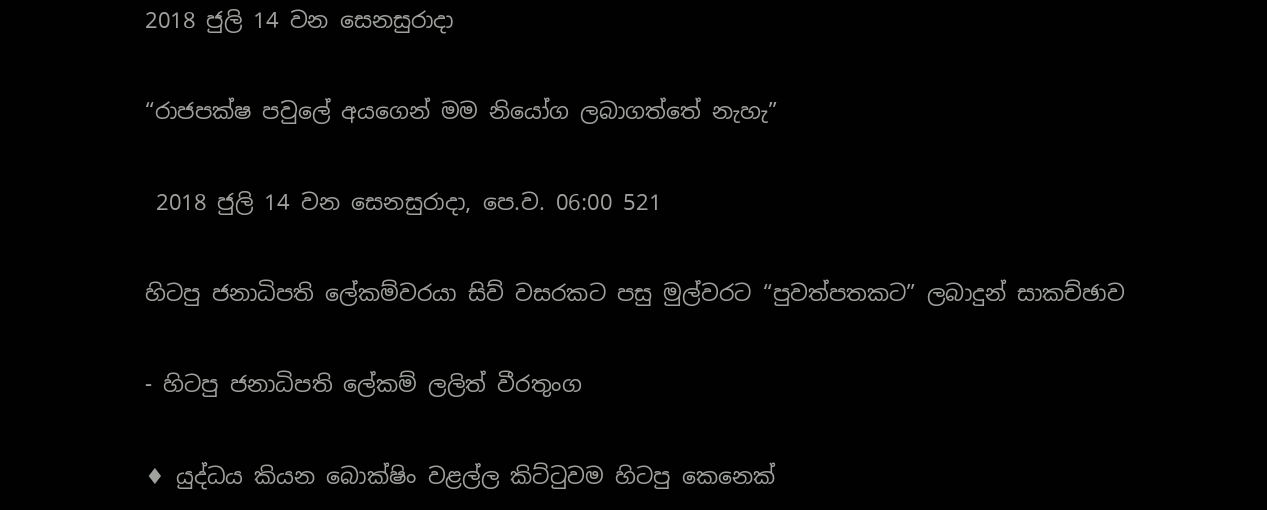2018 ජුලි 14 වන සෙනසුරාදා

“රාජපක්ෂ පවුලේ අයගෙන් මම නියෝග ලබාගත්තේ නැහැ”

 2018 ජුලි 14 වන සෙනසුරාදා, පෙ.ව. 06:00 521

හිටපු ජනාධිපති ලේකම්වරයා සිව් වසරකට පසු මුල්වරට “පුවත්පතකට” ලබාදුන් සාකච්ඡාව

- හිටපු ජනාධිපති ලේකම් ලලිත් වීරතුංග

♦ යුද්ධය කියන බොක්ෂිං වළල්ල කිට්ටුවම හිටපු කෙනෙක්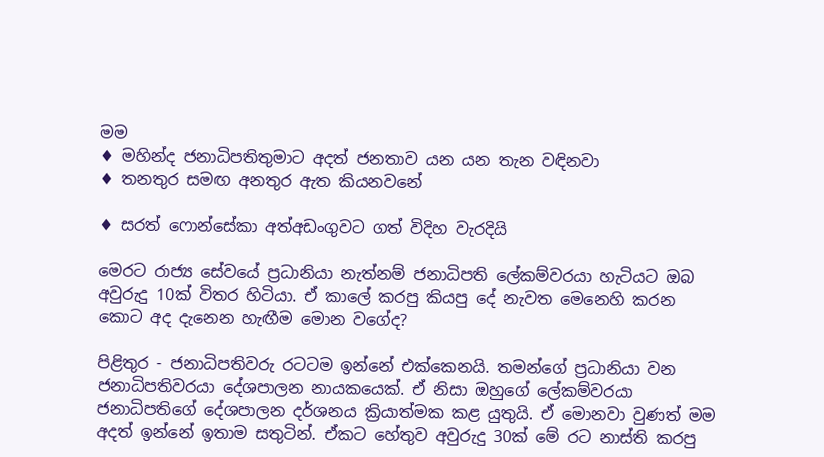මම
♦ මහින්ද ජනාධිපතිතුමාට අදත් ජනතාව යන යන තැන වඳිනවා
♦ තනතුර සමඟ අනතුර ඇත කියනවනේ

♦ සරත් ෆොන්සේකා අත්අඩංගුවට ගත් විදිහ වැරදියි

මෙරට රාජ්‍ය සේවයේ ප්‍රධානියා නැත්නම් ජනාධිපති ලේකම්වරයා හැටියට ඔබ අවුරුදු 10ක් විතර හිටියා. ඒ කාලේ කරපු කියපු දේ නැවත මෙනෙහි කරන කොට අද දැනෙන හැඟීම මොන වගේද?

පිළිතුර - ජනාධිපතිවරු රටටම ඉන්නේ එක්කෙනයි. තමන්ගේ ප්‍රධානියා වන ජනාධිපතිවරයා දේශපාලන නායකයෙක්. ඒ නිසා ඔහුගේ ලේකම්වරයා ජනාධිපතිගේ දේශපාලන දර්ශනය ක්‍රියාත්මක කළ යුතුයි. ඒ මොනවා වුණත් මම අදත් ඉන්නේ ඉතාම සතුටින්. ඒකට හේතුව අවුරුදු 30ක් මේ රට නාස්ති කරපු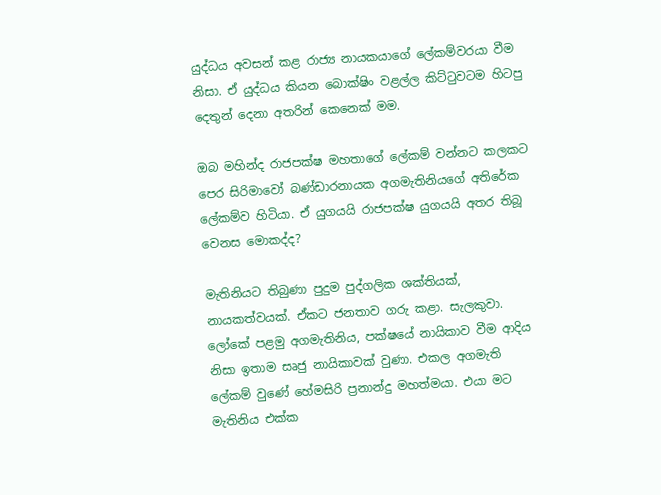යුද්ධය අවසන් කළ රාජ්‍ය නායකයාගේ ලේකම්වරයා වීම නිසා. ඒ යුද්ධය කියන බොක්ෂිං වළල්ල කිට්ටුවටම හිටපු දෙතුන් දෙනා අතරින් කෙනෙක් මම.

ඔබ මහින්ද රාජපක්ෂ මහතාගේ ලේකම් වන්නට කලකට පෙර සිරිමාවෝ බණ්ඩාරනායක අගමැතිනියගේ අතිරේක ලේකම්ව හිටියා. ඒ යුගයයි රාජපක්ෂ යුගයයි අතර තිබූ වෙනස මොකද්ද?

මැතිනියට තිබුණා පුදුම පුද්ගලික ශක්තියක්, නායකත්වයක්. ඒකට ජනතාව ගරු කළා. සැලකුවා. ලෝකේ පළමු අගමැතිනිය, පක්ෂයේ නායිකාව වීම ආදිය නිසා ඉතාම සෘජු නායිකාවක් වුණා. එකල අගමැති ලේකම් වුණේ හේමසිරි ප්‍රනාන්දු මහත්මයා. එයා මට මැතිනිය එක්ක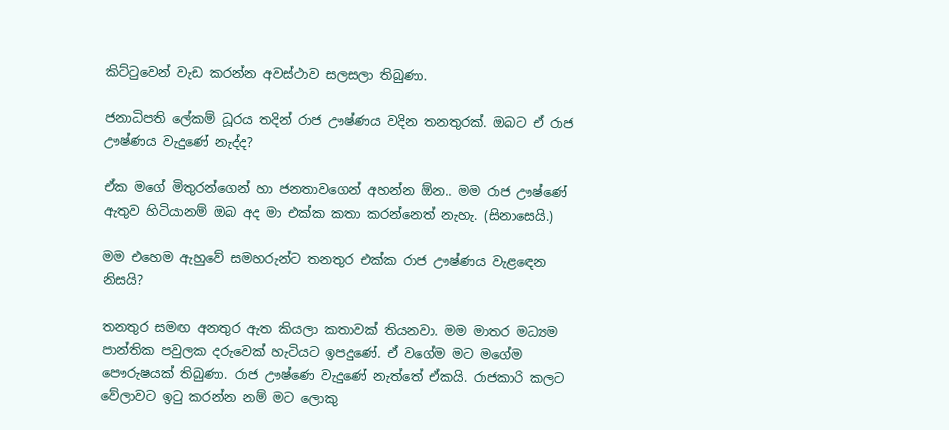කිට්ටුවෙන් වැඩ කරන්න අවස්ථාව සලසලා තිබුණා.

ජනාධිපති ලේකම් ධූරය තදින් රාජ ඌෂ්ණය වදින තනතුරක්. ඔබට ඒ රාජ  ඌෂ්ණය වැදුණේ නැද්ද?

ඒක මගේ මිතුරන්ගෙන් හා ජනතාවගෙන් අහන්න ඕන.. මම රාජ ඌෂ්ණේ ඇතුව හිටියානම් ඔබ අද මා එක්ක කතා කරන්නෙත් නැහැ. (සිනාසෙයි.)

මම එහෙම ඇහුවේ සමහරුන්ට තනතුර එක්ක රාජ ඌෂ්ණය වැළඳෙන නිසයි?

තනතුර සමඟ අනතුර ඇත කියලා කතාවක් තියනවා. මම මාතර මධ්‍යම පාන්තික පවුලක දරුවෙක් හැටියට ඉපදුණේ. ඒ වගේම මට මගේම පෞරුෂයක් තිබුණා. රාජ ඌෂ්ණෙ වැදුණේ නැත්තේ ඒකයි. රාජකාරි කලට වේලාවට ඉටු කරන්න නම් මට ලොකු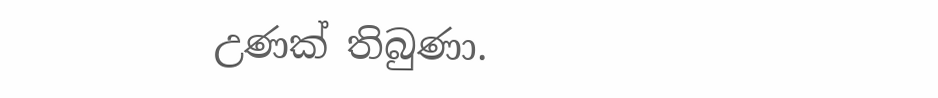උණක් තිබුණා.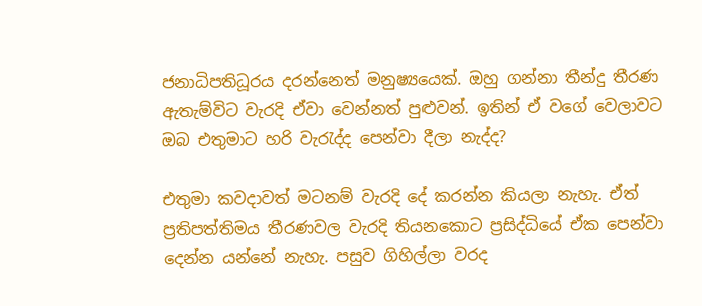ජනාධිපතිධූරය දරන්නෙත් මනුෂ්‍යයෙක්. ඔහු ගන්නා තීන්දු තීරණ ඇතැම්විට වැරදි ඒවා වෙන්නත් පුළුවන්. ඉතින් ඒ වගේ වෙලාවට ඔබ එතුමාට හරි වැරැද්ද පෙන්වා දීලා නැද්ද?

එතුමා කවදාවත් මටනම් වැරදි දේ කරන්න කියලා නැහැ. ඒත් ප්‍රතිපත්තිමය තීරණවල වැරදි තියනකොට ප්‍රසිද්ධියේ ඒක පෙන්වා දෙන්න යන්නේ නැහැ. පසුව ගිහිල්ලා වරද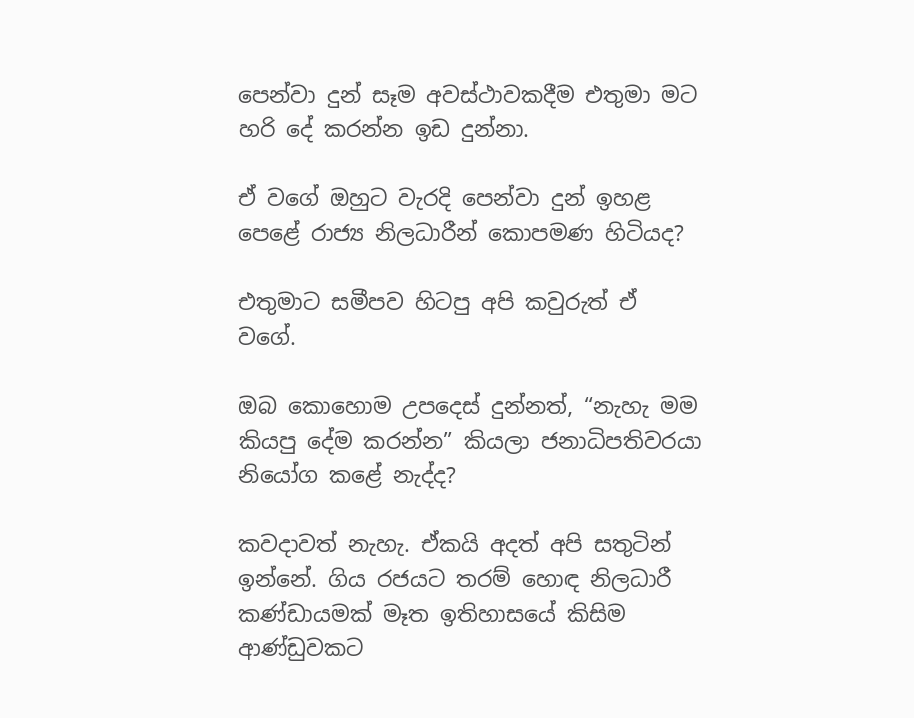පෙන්වා දුන් සෑම අවස්ථාවකදීම එතුමා මට හරි දේ කරන්න ඉඩ දුන්නා.

ඒ වගේ ඔහුට වැරදි පෙන්වා දුන් ඉහළ පෙළේ රාජ්‍ය නිලධාරීන් කොපමණ හිටියද?

එතුමාට සමීපව හිටපු අපි කවුරුත් ඒ වගේ.

ඔබ කොහොම උපදෙස් දුන්නත්, “නැහැ මම කියපු දේම කරන්න” කියලා ජනාධිපතිවරයා නියෝග කළේ නැද්ද?

කවදාවත් නැහැ. ඒකයි අදත් අපි සතුටින් ඉන්නේ. ගිය රජයට තරම් හොඳ නිලධාරී කණ්ඩායමක් මෑත ඉතිහාසයේ කිසිම ආණ්ඩුවකට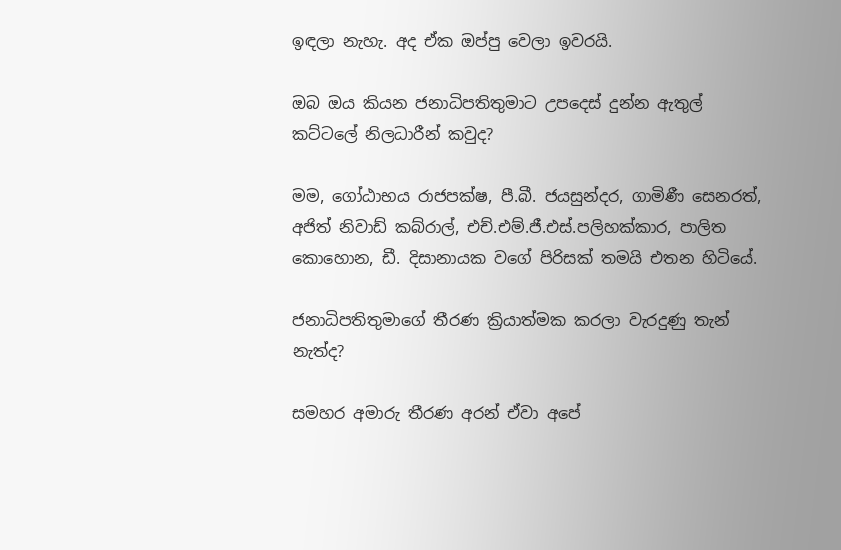ඉඳලා නැහැ. අද ඒක ඔප්පු වෙලා ඉවරයි.

ඔබ ඔය කියන ජනාධිපතිතුමාට උපදෙස් දුන්න ඇතුල් කට්ටලේ නිලධාරීන් කවුද?

මම, ගෝඨාභය රාජපක්ෂ, පී.බී. ජයසුන්දර, ගාමිණී සෙනරත්, අජිත් නිවාඩ් කබ්රාල්, එච්.එම්.ජී.එස්.පලිහක්කාර, පාලිත කොහොන, ඩී. දිසානායක වගේ පිරිසක් තමයි එතන හිටියේ.

ජනාධිපතිතුමාගේ තීරණ ක්‍රියාත්මක කරලා වැරදුණු තැන් නැත්ද?

සමහර අමාරු තීරණ අරන් ඒවා අපේ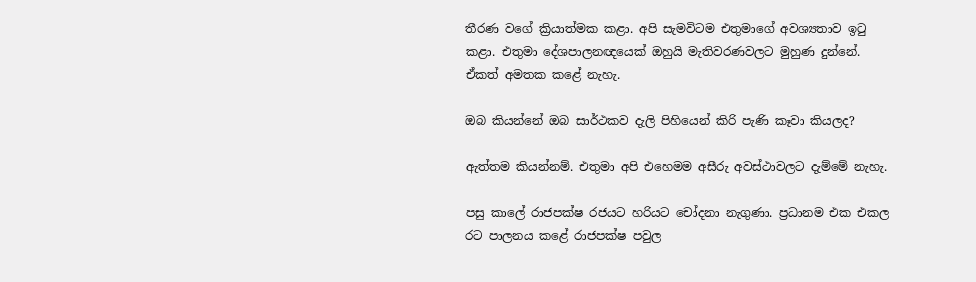තීරණ වගේ ක්‍රියාත්මක කළා. අපි සැමවිටම එතුමාගේ අවශ්‍යතාව ඉටු කළා. එතුමා දේශපාලනඥයෙක් ඔහුයි මැතිවරණවලට මුහුණ දුන්නේ. ඒකත් අමතක කළේ නැහැ.

ඔබ කියන්නේ ඔබ සාර්ථකව දැලි පිහියෙන් කිරි පැණි කෑවා කියලද?

ඇත්තම කියන්නම්. එතුමා අපි එහෙමම අසීරු අවස්ථාවලට දැම්මේ නැහැ.

පසු කාලේ රාජපක්ෂ රජයට හරියට චෝදනා නැගුණා. ප්‍රධානම එක එකල රට පාලනය කළේ රාජපක්ෂ පවුල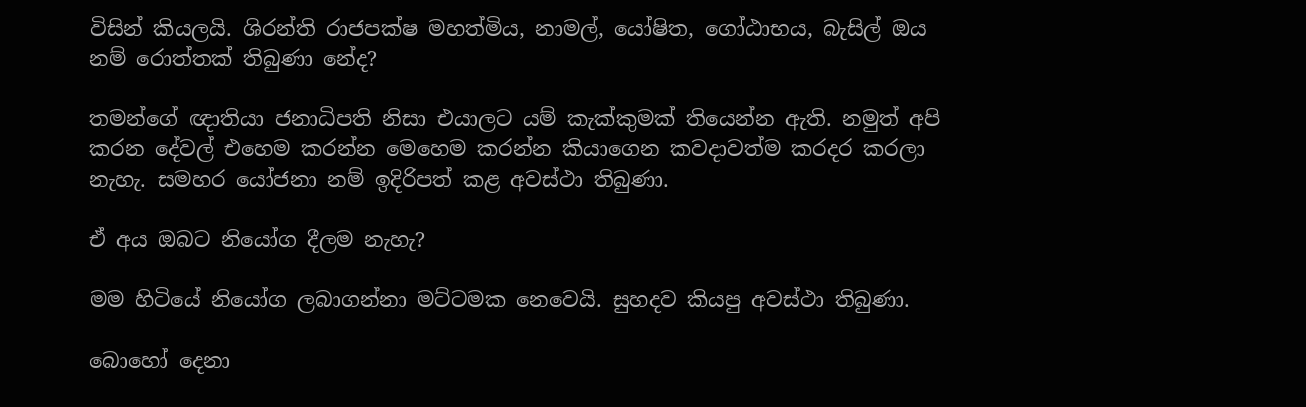විසින් කියලයි. ශිරන්ති රාජපක්ෂ මහත්මිය, නාමල්, යෝෂිත, ගෝඨාභය, බැසිල් ඔය නම් රොත්තක් තිබුණා නේද?

තමන්ගේ ඥාතියා ජනාධිපති නිසා එයාලට යම් කැක්කුමක් තියෙන්න ඇති. නමුත් අපි කරන දේවල් එහෙම කරන්න මෙහෙම කරන්න කියාගෙන කවදාවත්ම කරදර කරලා නැහැ. සමහර යෝජනා නම් ඉදිරිපත් කළ අවස්ථා තිබුණා.

ඒ අය ඔබට නියෝග දීලම නැහැ?

මම හිටියේ නියෝග ලබාගන්නා මට්ටමක නෙවෙයි. සුහදව කියපු අවස්ථා තිබුණා.

බොහෝ දෙනා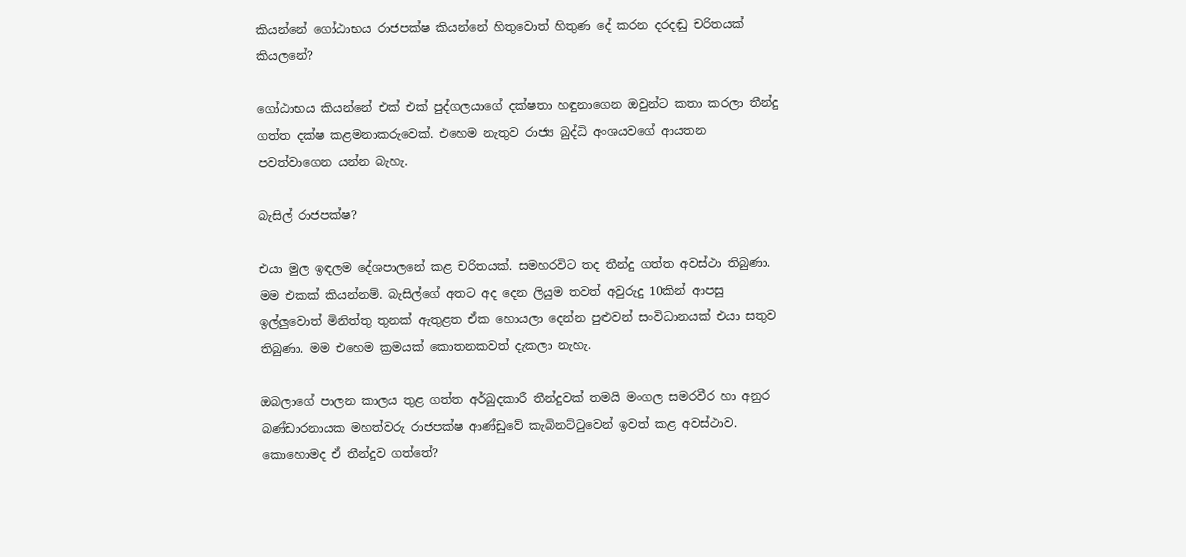කියන්නේ ගෝඨාභය රාජපක්ෂ කියන්නේ හිතුවොත් හිතුණ දේ කරන දරදඬු චරිතයක් කියලනේ?

ගෝඨාභය කියන්නේ එක් එක් පුද්ගලයාගේ දක්ෂතා හඳුනාගෙන ඔවුන්ට කතා කරලා තීන්දු ගත්ත දක්ෂ කළමනාකරුවෙක්. එහෙම නැතුව රාජ්‍ය බුද්ධි අංශයවගේ ආයතන පවත්වාගෙන යන්න බැහැ.

බැසිල් රාජපක්ෂ?

එයා මුල ඉඳලම දේශපාලනේ කළ චරිතයක්. සමහරවිට තද තීන්දු ගත්ත අවස්ථා තිබුණා. මම එකක් කියන්නම්. බැසිල්ගේ අතට අද දෙන ලියුම තවත් අවුරුදු 10කින් ආපසු ඉල්ලුවොත් මිනිත්තු තුනක් ඇතුළත ඒක හොයලා දෙන්න පුළුවන් සංවිධානයක් එයා සතුව තිබුණා. මම එහෙම ක්‍රමයක් කොතනකවත් දැකලා නැහැ.

ඔබලාගේ පාලන කාලය තුළ ගත්ත අර්බුදකාරී තීන්දුවක් තමයි මංගල සමරවීර හා අනුර බණ්ඩාරනායක මහත්වරු රාජපක්ෂ ආණ්ඩුවේ කැබිනට්ටුවෙන් ඉවත් කළ අවස්ථාව. කොහොමද ඒ තීන්දුව ගත්තේ?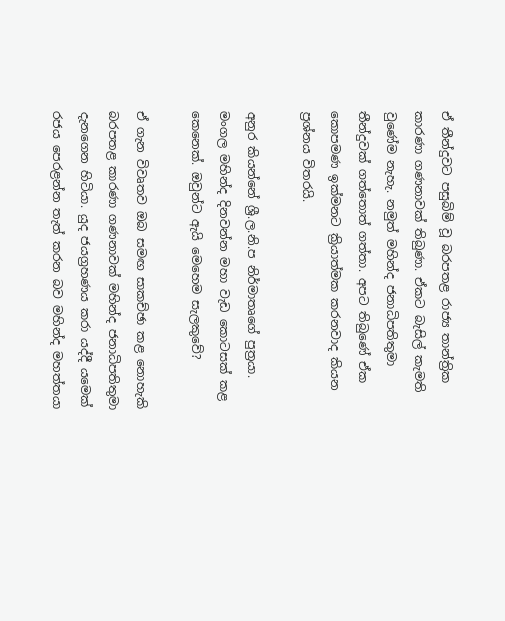ඒ තීන්දුවට පසුබිම් වූ බරපතළ රාජ්‍ය තාන්ත්‍රික කාරණා ගණනාවක් තිබුණා. ඒකට බැසිල් කැමති වුණේම නැහැ. නමුත් මහින්ද ජනාධිපතිතුමා තීන්දුවක් ගත්තොත් ගත්තා. අපට තිබුණේ ඒක කොපමණ ඉක්මනට ක්‍රියාත්මක කරනවාද කියන ප්‍රශ්නය විතරයි.

අනුර කියන්නේ ශ්‍රී.ල.නි.ප නිර්මාතෘගේ පුත්‍රයා. මංගල මහින්ද දිනවන්න මහා වැඩ කොටසක් කළ කෙනෙක්. ඔවුන්ට ඇයි මෙහෙම සැලකුවේ?

ඒ ගැන විවෘතව ඔබ සමඟ සාකච්ඡා කළ නොහැකි බරපතළ කාරණා ගණනාවක් මහින්ද ජනාධිපතිතුමා දැනගෙන හිටියා. යුද ජයග්‍රහණය කරා යද්දී යමෙක් රජය පෙරළන්න තැත් කරන බව මහින්ද මහත්තයා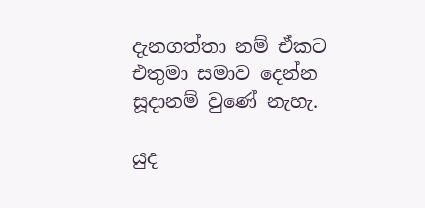දැනගත්තා නම් ඒකට එතුමා සමාව දෙන්න සූදානම් වුණේ නැහැ.

යුද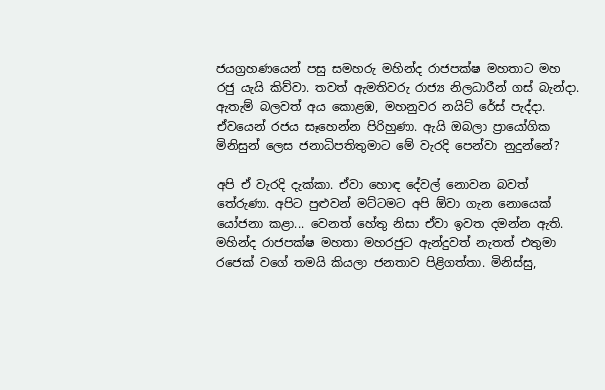ජයග්‍රහණයෙන් පසු සමහරු මහින්ද රාජපක්ෂ මහතාට මහ රජු යැයි කිව්වා. තවත් ඇමතිවරු රාජ්‍ය නිලධාරීන් ගස් බැන්දා. ඇතැම් බලවත් අය කොළඹ, මහනුවර නයිට් රේස් පැද්දා. ඒවයෙන් රජය සෑහෙන්න පිරිහුණා. ඇයි ඔබලා ප්‍රායෝගික මිනිසුන් ලෙස ජනාධිපතිතුමාට මේ වැරදි පෙන්වා නුදුන්නේ?

අපි ඒ වැරදි දැක්කා. ඒවා හොඳ දේවල් නොවන බවත් තේරුණා. අපිට පුළුවන් මට්ටමට අපි ඕවා ගැන නොයෙක් යෝජනා කළා... වෙනත් හේතු නිසා ඒවා ඉවත දමන්න ඇති. මහින්ද රාජපක්ෂ මහතා මහරජුට ඇන්දුවත් නැතත් එතුමා රජෙක් වගේ තමයි කියලා ජනතාව පිළිගත්තා. මිනිස්සු,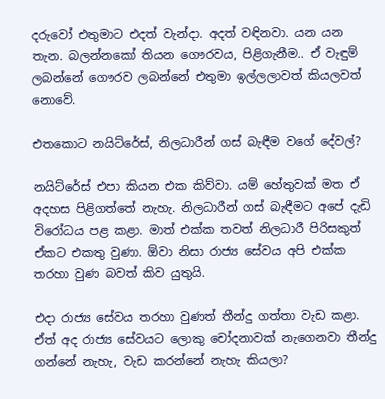දරුවෝ එතුමාට එදත් වැන්දා. අදත් වඳිනවා. යන යන තැන. බලන්නකෝ තියන ගෞරවය, පිළිගැනීම.. ඒ වැඳුම් ලබන්නේ ගෞරව ලබන්නේ එතුමා ඉල්ලලාවත් කියලවත් නොවේ.

එතකොට නයිට්රේස්, නිලධාරීන් ගස් බැඳීම වගේ දේවල්?

නයිට්රේස් එපා කියන එක කිව්වා. යම් හේතුවක් මත ඒ අදහස පිළිගත්තේ නැහැ. නිලධාරීන් ගස් බැඳීමට අපේ දැඩි විරෝධය පළ කළා. මාත් එක්ක තවත් නිලධාරී පිරිසකුත් ඒකට එකතු වුණා. ඕවා නිසා රාජ්‍ය සේවය අපි එක්ක තරහා වුණ බවත් කිව යුතුයි.

එදා රාජ්‍ය සේවය තරහා වුණත් තීන්දු ගත්තා වැඩ කළා. ඒත් අද රාජ්‍ය සේවයට ලොකු චෝදනාවක් නැගෙනවා තීන්දු ගන්නේ නැහැ, වැඩ කරන්නේ නැහැ කියලා?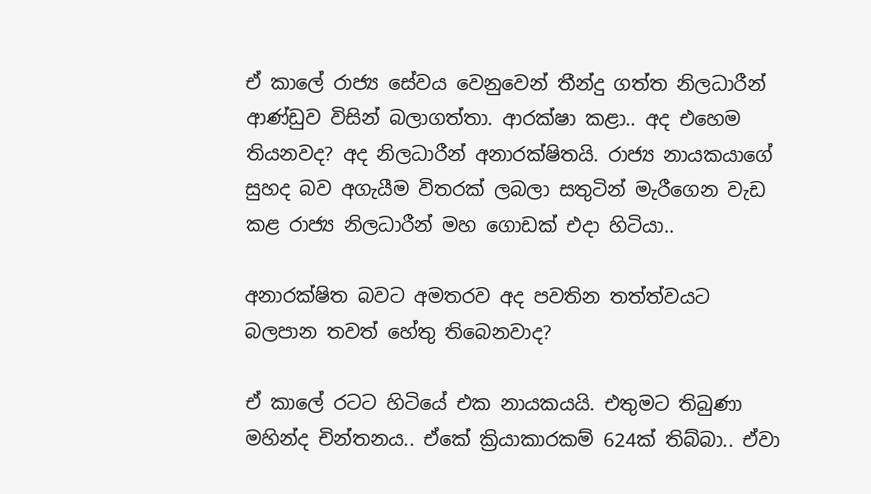ඒ කාලේ රාජ්‍ය සේවය වෙනුවෙන් තීන්දු ගත්ත නිලධාරීන් ආණ්ඩුව විසින් බලාගත්තා. ආරක්ෂා කළා.. අද එහෙම තියනවද? අද නිලධාරීන් අනාරක්ෂිතයි. රාජ්‍ය නායකයාගේ සුහද බව අගැයීම විතරක් ලබලා සතුටින් මැරීගෙන වැඩ කළ රාජ්‍ය නිලධාරීන් මහ ගොඩක් එදා හිටියා..

අනාරක්ෂිත බවට අමතරව අද පවතින තත්ත්වයට බලපාන තවත් හේතු තිබෙනවාද?

ඒ කාලේ රටට හිටියේ එක නායකයයි. එතුමට තිබුණා මහින්ද චින්තනය.. ඒකේ ක්‍රියාකාරකම් 624ක් තිබ්බා.. ඒවා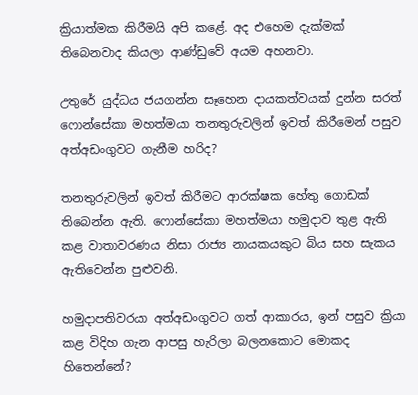ක්‍රියාත්මක කිරීමයි අපි කළේ. අද එහෙම දැක්මක් තිබෙනවාද කියලා ආණ්ඩුවේ අයම අහනවා.

උතුරේ යුද්ධය ජයගන්න සෑහෙන දායකත්වයක් දුන්න සරත් ෆොන්සේකා මහත්මයා තනතුරුවලින් ඉවත් කිරීමෙන් පසුව අත්අඩංගුවට ගැනීම හරිද?

තනතුරුවලින් ඉවත් කිරීමට ආරක්ෂක හේතු ගොඩක් තිබෙන්න ඇති. ෆොන්සේකා මහත්මයා හමුදාව තුළ ඇති කළ වාතාවරණය නිසා රාජ්‍ය නායකයකුට බිය සහ සැකය ඇතිවෙන්න පුළුවනි.

හමුදාපතිවරයා අත්අඩංගුවට ගත් ආකාරය, ඉන් පසුව ක්‍රියා කළ විදිහ ගැන ආපසු හැරිලා බලනකොට මොකද හිතෙන්නේ?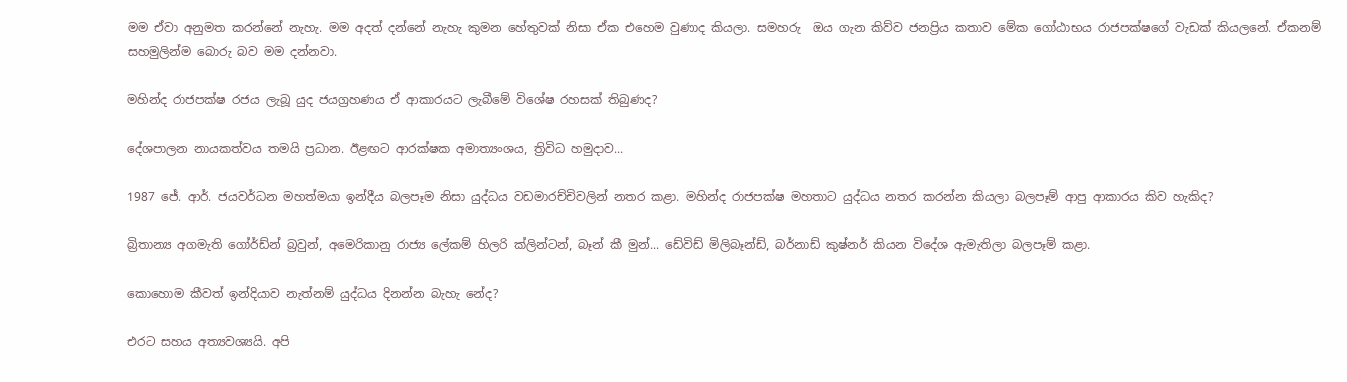මම ඒවා අනුමත කරන්නේ නැහැ. මම අදත් දන්නේ නැහැ කුමන හේතුවක් නිසා ඒක එහෙම වුණාද කියලා. සමහරු  ඔය ගැන කිව්ව ජනප්‍රිය කතාව මේක ගෝඨාභය රාජපක්ෂගේ වැඩක් කියලනේ. ඒකනම් සහමුලින්ම බොරු බව මම දන්නවා.

මහින්ද රාජපක්ෂ රජය ලැබූ යුද ජයග්‍රහණය ඒ ආකාරයට ලැබීමේ විශේෂ රහසක් තිබුණද?

දේශපාලන නායකත්වය තමයි ප්‍රධාන. ඊළඟට ආරක්ෂක අමාත්‍යංශය, ත්‍රිවිධ හමුදාව...

1987 ජේ. ආර්. ජයවර්ධන මහත්මයා ඉන්දීය බලපෑම නිසා යුද්ධය වඩමාරච්චිවලින් නතර කළා. මහින්ද රාජපක්ෂ මහතාට යුද්ධය නතර කරන්න කියලා බලපෑම් ආපු ආකාරය කිව හැකිද?

බ්‍රිතාන්‍ය අගමැති ගෝර්ඩ්න් බ්‍රවුන්, අමෙරිකානු රාජ්‍ය ලේකම් හිලරි ක්ලින්ටන්, බෑන් කී මුන්... ඩේවිඩ් මිලිබෑන්ඩ්, බර්නාඩ් කුෂ්නර් කියන විදේශ ඇමැතිලා බලපෑම් කළා.

කොහොම කීවත් ඉන්දියාව නැත්නම් යුද්ධය දිනන්න බැහැ නේද?

එරට සහය අත්‍යවශ්‍යයි. අපි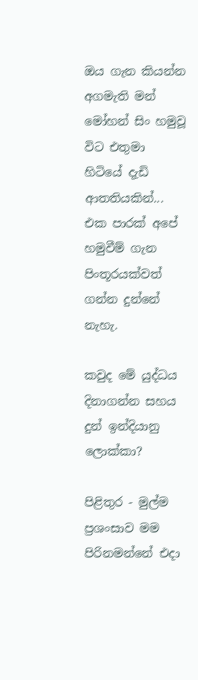ඔය ගැන කියන්න අගමැති මන් මෝහන් සිං හමුවූ විට එතුමා හිටියේ දැඩි ආතතියකින්... එක පාරක් අපේ හමුවීම් ගැන පිංතූරයක්වත් ගන්න දුන්නේ නැහැ.

කවුද මේ යුද්ධය දිනාගන්න සහය දුන් ඉන්දියානු ලොක්කා?

පිළිතුර - මුල්ම ප්‍රශංසාව මම පිරිනමන්නේ එදා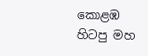කොළඹ හිටපු මහ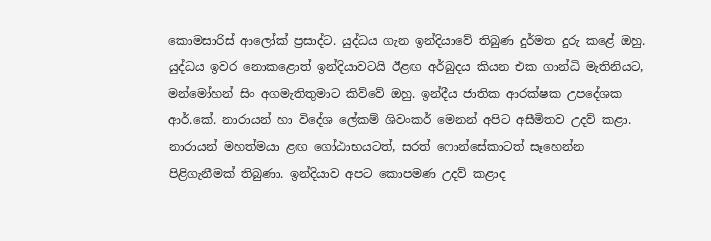කොමසාරිස් ආලෝක් ප්‍රසාද්ට. යුද්ධය ගැන ඉන්දියාවේ තිබුණ දුර්මත දුරු කළේ ඔහු. යුද්ධය ඉවර නොකළොත් ඉන්දියාවටයි ඊළඟ අර්බුදය කියන එක ගාන්ධි මැතිනියට, මන්මෝහන් සිං අගමැතිතුමාට කිව්වේ ඔහු. ඉන්දීය ජාතික ආරක්ෂක උපදේශක ආර්.කේ. නාරායන් හා විදේශ ලේකම් ශිවංකර් මෙනන් අපිට අසීමිතව උදව් කළා. නාරායන් මහත්මයා ළඟ ගෝඨාභයටත්, සරත් ෆොන්සේකාටත් සෑහෙන්න පිළිගැනීමක් තිබුණා. ඉන්දියාව අපට කොපමණ උදව් කළාද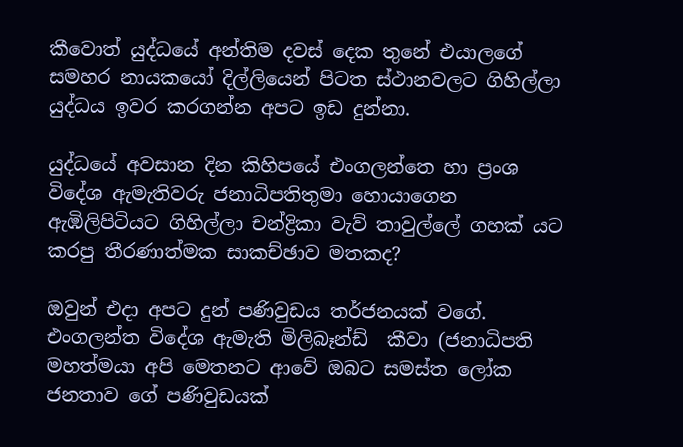කීවොත් යුද්ධයේ අන්තිම දවස් දෙක තුනේ එයාලගේ සමහර නායකයෝ දිල්ලියෙන් පිටත ස්ථානවලට ගිහිල්ලා යුද්ධය ඉවර කරගන්න අපට ඉඩ දුන්නා.

යුද්ධයේ අවසාන දින කිහිපයේ එංගලන්තෙ හා ප්‍රංශ විදේශ ඇමැතිවරු ජනාධිපතිතුමා හොයාගෙන ඇඹිලිපිටියට ගිහිල්ලා චන්ද්‍රිකා වැව් තාවුල්ලේ ගහක් යට කරපු තීරණාත්මක සාකච්ඡාව මතකද?

ඔවුන් එදා අපට දුන් පණිවුඩය තර්ජනයක් වගේ. එංගලන්ත විදේශ ඇමැති මිලිබෑන්ඩ්  කීවා (ජනාධිපති මහත්මයා අපි මෙතනට ආවේ ඔබට සමස්ත ලෝක ජනතාව ගේ පණිවුඩයක්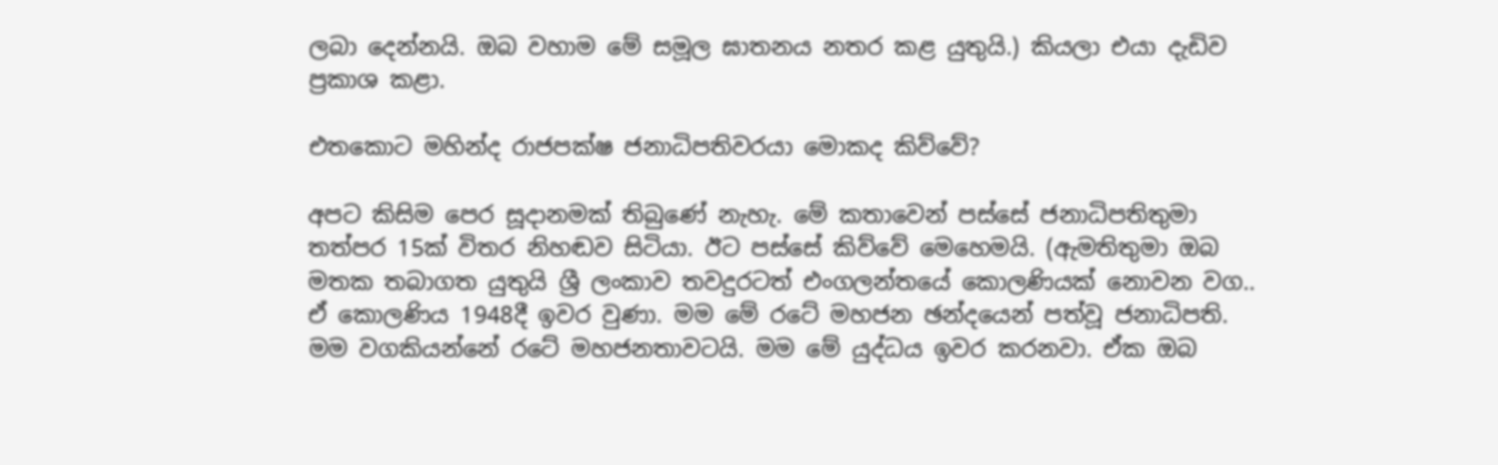ලබා දෙන්නයි. ඔබ වහාම මේ සමූල ඝාතනය නතර කළ යුතුයි.) කියලා එයා දැඩිව ප්‍රකාශ කළා.

එතකොට මහින්ද රාජපක්ෂ ජනාධිපතිවරයා මොකද කිව්වේ?

අපට කිසිම පෙර සූදානමක් තිබුණේ නැහැ. මේ කතාවෙන් පස්සේ ජනාධිපතිතුමා තත්පර 15ක් විතර නිහඬව සිටියා. ඊට පස්සේ කිව්වේ මෙහෙමයි. (ඇමතිතුමා ඔබ මතක තබාගත යුතුයි ශ්‍රී ලංකාව තවදුරටත් එංගලන්තයේ කොලණියක් නොවන වග.. ඒ කොලණිය 1948දී ඉවර වුණා. මම මේ රටේ මහජන ඡන්දයෙන් පත්වූ ජනාධිපති. මම වගකියන්නේ රටේ මහජනතාවටයි. මම මේ යුද්ධය ඉවර කරනවා. ඒක ඔබ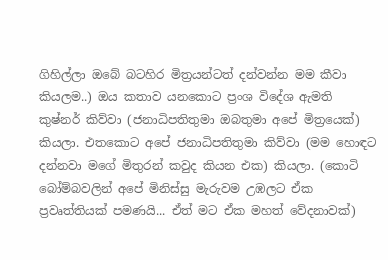ගිහිල්ලා ඔබේ බටහිර මිත්‍රයන්ටත් දන්වන්න මම කීවා කියලම..) ඔය කතාව යනකොට ප්‍රංශ විදේශ ඇමති කුෂ්නර් කිව්වා (ජනාධිපතිතුමා ඔබතුමා අපේ මිත්‍රයෙක්) කියලා. එතකොට අපේ ජනාධිපතිතුමා කිව්වා (මම හොඳට දන්නවා මගේ මිතුරන් කවුද කියන එක) කියලා. (කොටි බෝම්බවලින් අපේ මිනිස්සු මැරුවම උඹලට ඒක ප්‍රවෘත්තියක් පමණයි... ඒත් මට ඒක මහත් වේදනාවක්)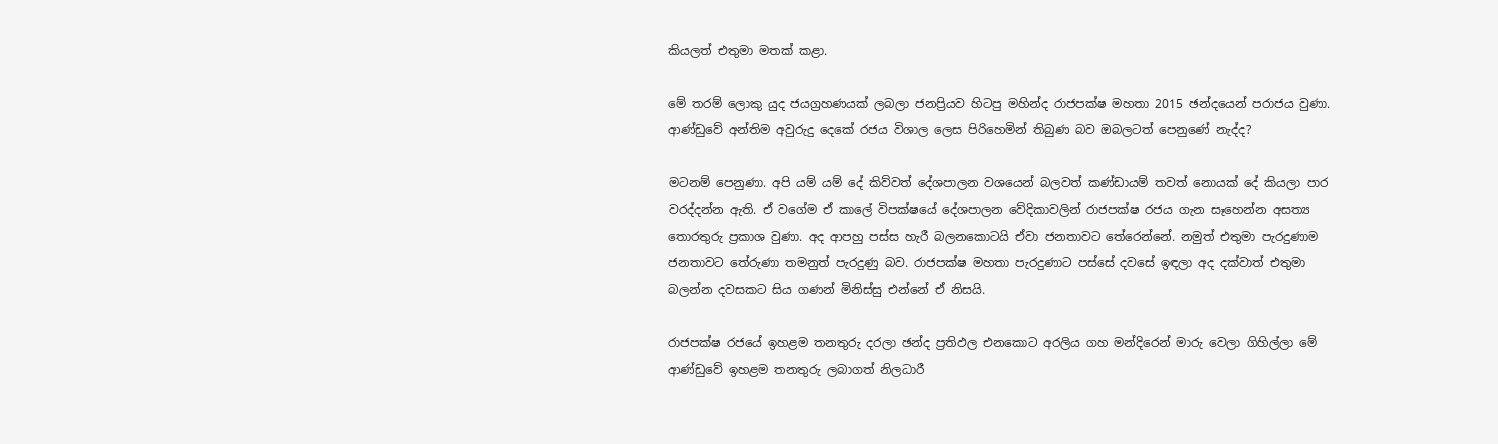කියලත් එතුමා මතක් කළා.

මේ තරම් ලොකු යුද ජයග්‍රහණයක් ලබලා ජනප්‍රියව හිටපු මහින්ද රාජපක්ෂ මහතා 2015 ඡන්දයෙන් පරාජය වුණා. ආණ්ඩුවේ අන්තිම අවුරුදු දෙකේ රජය විශාල ලෙස පිරිහෙමින් තිබුණ බව ඔබලටත් පෙනුණේ නැද්ද?

මටනම් පෙනුණා. අපි යම් යම් දේ කිව්වත් දේශපාලන වශයෙන් බලවත් කණ්ඩායම් තවත් නොයක් දේ කියලා පාර වරද්දන්න ඇති. ඒ වගේම ඒ කාලේ විපක්ෂයේ දේශපාලන වේදිකාවලින් රාජපක්ෂ රජය ගැන සෑහෙන්න අසත්‍ය තොරතුරු ප්‍රකාශ වුණා. අද ආපහු පස්ස හැරී බලනකොටයි ඒවා ජනතාවට තේරෙන්නේ. නමුත් එතුමා පැරදුණාම ජනතාවට තේරුණා තමනුත් පැරදුණු බව. රාජපක්ෂ මහතා පැරදුණාට පස්සේ දවසේ ඉඳලා අද දක්වාත් එතුමා බලන්න දවසකට සිය ගණන් මිනිස්සු එන්නේ ඒ නිසයි.

රාජපක්ෂ රජයේ ඉහළම තනතුරු දරලා ඡන්ද ප්‍රතිඵල එනකොට අරලිය ගහ මන්දිරෙන් මාරු වෙලා ගිහිල්ලා මේ ආණ්ඩුවේ ඉහළම තනතුරු ලබාගත් නිලධාරී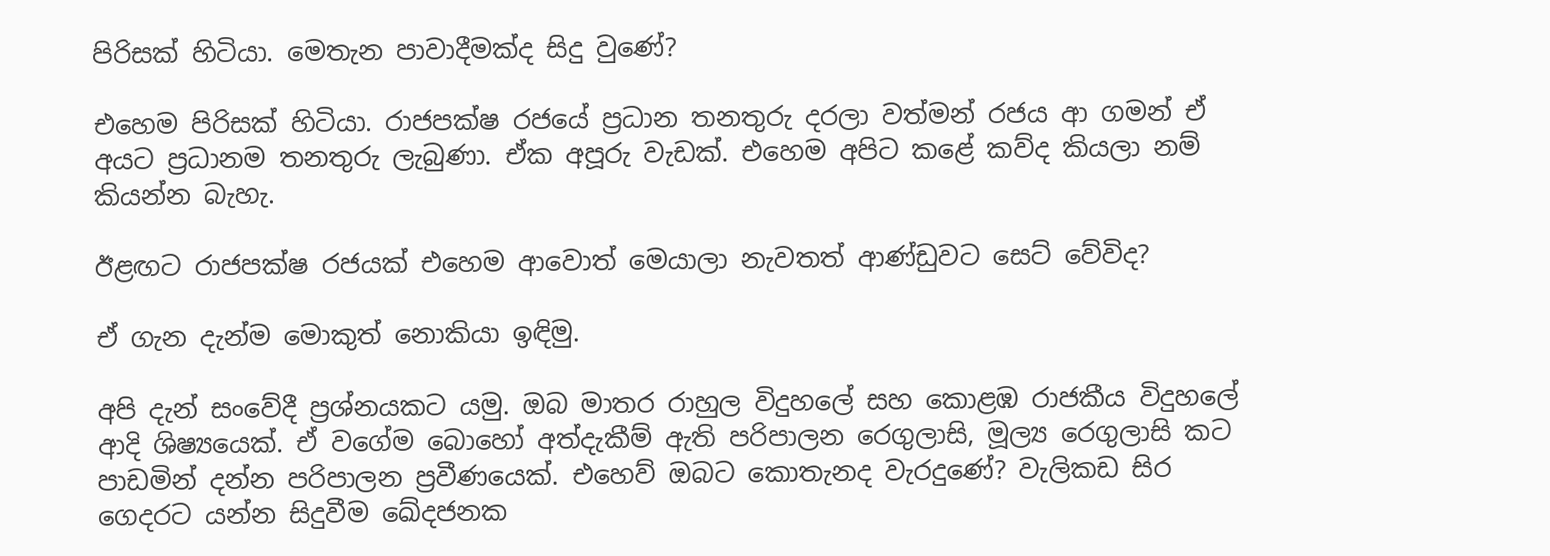පිරිසක් හිටියා. මෙතැන පාවාදීමක්ද සිදු වුණේ?

එහෙම පිරිසක් හිටියා. රාජපක්ෂ රජයේ ප්‍රධාන තනතුරු දරලා වත්මන් රජය ආ ගමන් ඒ අයට ප්‍රධානම තනතුරු ලැබුණා. ඒක අපූරු වැඩක්. එහෙම අපිට කළේ කව්ද කියලා නම් කියන්න බැහැ.

ඊළඟට රාජපක්ෂ රජයක් එහෙම ආවොත් මෙයාලා නැවතත් ආණ්ඩුවට සෙට් වේවිද?

ඒ ගැන දැන්ම මොකුත් නොකියා ඉඳිමු.

අපි දැන් සංවේදී ප්‍රශ්නයකට යමු. ඔබ මාතර රාහුල විදුහලේ සහ කොළඹ රාජකීය විදුහලේ ආදි ශිෂ්‍යයෙක්. ඒ වගේම බොහෝ අත්දැකීම් ඇති පරිපාලන රෙගුලාසි, මූල්‍ය රෙගුලාසි කට පාඩමින් දන්න පරිපාලන ප්‍රවීණයෙක්. එහෙව් ඔබට කොතැනද වැරදුණේ? වැලිකඩ සිර ගෙදරට යන්න සිදුවීම ඛේදජනක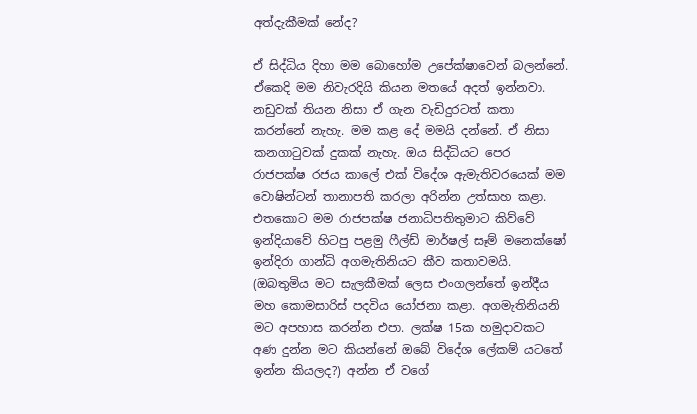අත්දැකීමක් නේද?

ඒ සිද්ධිය දිහා මම බොහෝම උපේක්ෂාවෙන් බලන්නේ. ඒකෙදි මම නිවැරදියි කියන මතයේ අදත් ඉන්නවා. නඩුවක් තියන නිසා ඒ ගැන වැඩිදුරටත් කතා කරන්නේ නැහැ. මම කළ දේ මමයි දන්නේ. ඒ නිසා කනගාටුවක් දුකක් නැහැ. ඔය සිද්ධියට පෙර රාජපක්ෂ රජය කාලේ එක් විදේශ ඇමැතිවරයෙක් මම වොෂින්ටන් තානාපති කරලා අරින්න උත්සාහ කළා. එතකොට මම රාජපක්ෂ ජනාධිපතිතුමාට කිව්වේ ඉන්දියාවේ හිටපු පළමු ෆීල්ඩ් මාර්ෂල් සෑම් මනෙක්ෂෝ ඉන්දිරා ගාන්ධි අගමැතිනියට කීව කතාවමයි. (ඔබතුමිය මට සැලකීමක් ලෙස එංගලන්තේ ඉන්දීය මහ කොමසාරිස් පදවිය යෝජනා කළා. අගමැතිනියනි මට අපහාස කරන්න එපා. ලක්ෂ 15ක හමුදාවකට අණ දුන්න මට කියන්නේ ඔබේ විදේශ ලේකම් යටතේ ඉන්න කියලද?) අන්න ඒ වගේ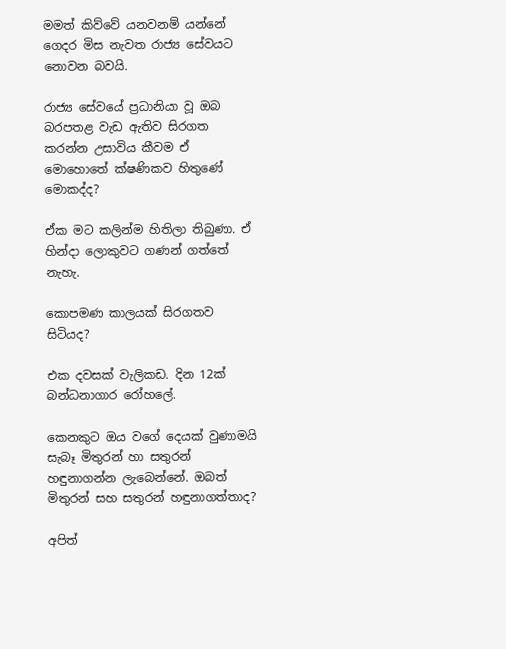මමත් කිව්වේ යනවනම් යන්නේ ගෙදර මිස නැවත රාජ්‍ය සේවයට නොවන බවයි.

රාජ්‍ය සේවයේ ප්‍රධානියා වූ ඔබ බරපතළ වැඩ ඇතිව සිරගත කරන්න උසාවිය කීවම ඒ මොහොතේ ක්ෂණිකව හිතුණේ මොකද්ද?

ඒක මට කලින්ම හිතිලා තිබුණා. ඒ හින්දා ලොකුවට ගණන් ගත්තේ නැහැ.

කොපමණ කාලයක් සිරගතව සිටියද?

එක දවසක් වැලිකඩ. දින 12ක් බන්ධනාගාර රෝහලේ.

කෙනකුට ඔය වගේ දෙයක් වුණාමයි සැබෑ මිතුරන් හා සතුරන් හඳුනාගන්න ලැබෙන්නේ. ඔබත් මිතුරන් සහ සතුරන් හඳුනාගත්තාද?

අපිත්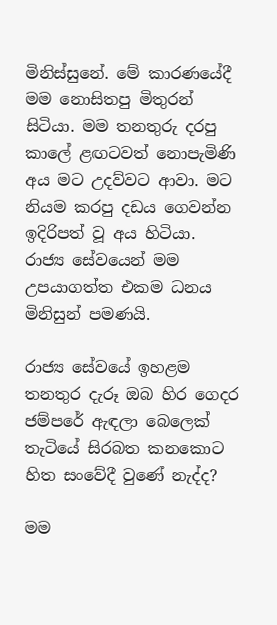මිනිස්සුනේ. මේ කාරණයේදී මම නොසිතපු මිතුරන් සිටියා. මම තනතුරු දරපු කාලේ ළඟටවත් නොපැමිණි අය මට උදව්වට ආවා. මට නියම කරපු දඩය ගෙවන්න ඉදිරිපත් වූ අය හිටියා. රාජ්‍ය සේවයෙන් මම උපයාගත්ත එකම ධනය මිනිසුන් පමණයි.

රාජ්‍ය සේවයේ ඉහළම තනතුර දැරූ ඔබ හිර ගෙදර ජම්පරේ ඇඳලා බෙලෙක් තැටියේ සිරබත කනකොට හිත සංවේදී වුණේ නැද්ද?

මම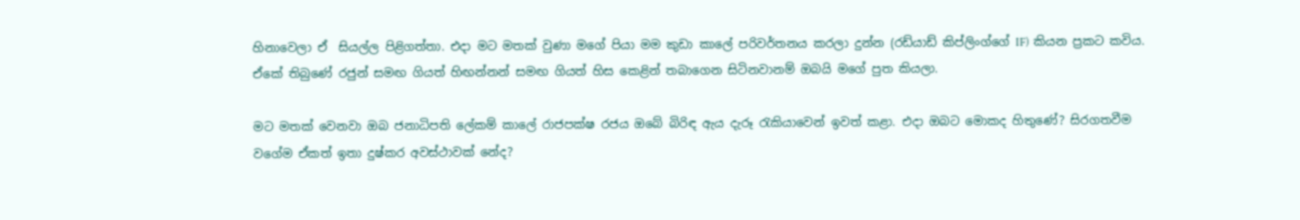හිනාවෙලා ඒ  සියල්ල පිළිගත්තා. එදා මට මතක් වුණා මගේ පියා මම කුඩා කාලේ පරිවර්තනය කරලා දුන්න (රඩ්යාඩ් කිප්ලිංග්ගේ IF) කියන ප්‍රකට කවිය. ඒකේ තිබුණේ රජුන් සමඟ ගියත් හිඟන්නන් සමඟ ගියත් හිස කෙළින් තබාගෙන සිටිනවානම් ඔබයි මගේ පුත කියලා.

මට මතක් වෙනවා ඔබ ජනාධිපති ලේකම් කාලේ රාජපක්ෂ රජය ඔබේ බිරිඳ ඇය දැරූ රැකියාවෙන් ඉවත් කළා. එදා ඔබට මොකද හිතුණේ? සිරගතවීම වගේම ඒකත් ඉතා දුෂ්කර අවස්ථාවක් නේද?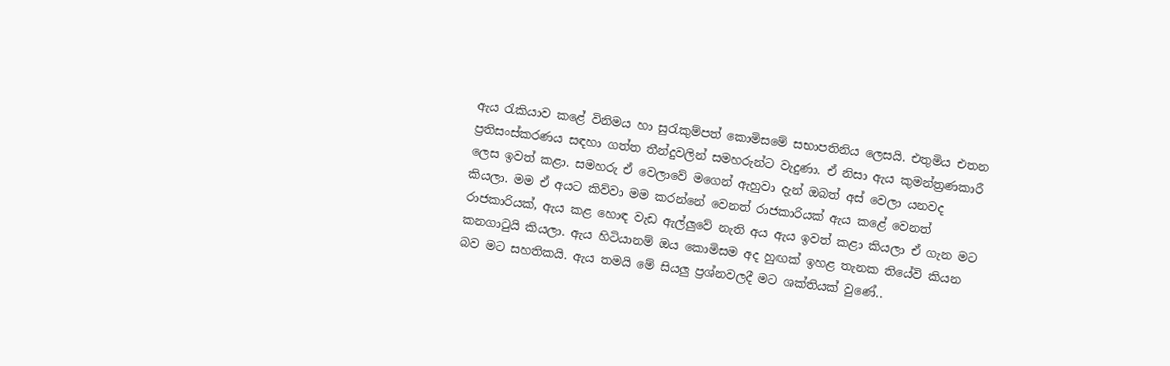ඇය රැකියාව කළේ විනිමය හා සුරැකුම්පත් කොමිසමේ සභාපතිනිය ලෙසයි. එතුමිය එතන ප්‍රතිසංස්කරණය සඳහා ගත්ත තීන්දුවලින් සමහරුන්ට වැදුණා. ඒ නිසා ඇය කුමන්ත්‍රණකාරී ලෙස ඉවත් කළා. සමහරු ඒ වෙලාවේ මගෙන් ඇහුවා දැන් ඔබත් අස් වෙලා යනවද කියලා. මම ඒ අයට කිව්වා මම කරන්නේ වෙනත් රාජකාරියක් ඇය කළේ වෙනත් රාජකාරියක්, ඇය කළ හොඳ වැඩ ඇල්ලුවේ නැති අය ඇය ඉවත් කළා කියලා ඒ ගැන මට කනගාටුයි කියලා. ඇය හිටියානම් ඔය කොමිසම අද හුඟක් ඉහළ තැනක තියේවි කියන බව මට සහතිකයි. ඇය තමයි මේ සියලු ප්‍රශ්නවලදී මට ශක්තියක් වුණේ..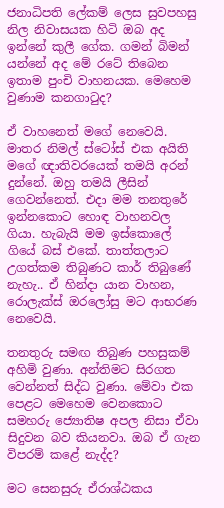ජනාධිපති ලේකම් ලෙස සුවපහසු නිල නිවාසයක හිටි ඔබ අද ඉන්නේ කුලී ගේක. ගමන් බිමන් යන්නේ අද මේ රටේ තිබෙන ඉතාම පුංචි වාහනයක. මෙහෙම වුණාම කනගාටුද?

ඒ වාහනෙත් මගේ නෙවෙයි. මාතර නිමල් ස්ටෝස් එක අයිති මගේ ඥාතිවරයෙක් තමයි අරන් දුන්නේ. ඔහු තමයි ලීසින් ගෙවන්නෙත්. එදා මම තනතුරේ ඉන්නකොට හොඳ වාහනවල ගියා. හැබැයි මම ඉස්කොලේ ගියේ බස් එකේ. තාත්තලාට උගත්කම තිබුණට කාර් තිබුණේ නැහැ.. ඒ හින්දා යාන වාහන, රොලැක්ස් ඔරලෝසු මට ආභරණ නෙවෙයි.

තනතුරු සමඟ තිබුණ පහසුකම් අහිමි වුණා. අන්තිමට සිරගත වෙන්නත් සිද්ධ වුණා. මේවා එක පෙළට මෙහෙම වෙනකොට සමහරු ජ්‍යොතිෂ අපල නිසා ඒවා සිදුවන බව කියනවා. ඔබ ඒ ගැන විපරම් කළේ නැද්ද?

මට සෙනසුරු ඒරාශ්ඨකය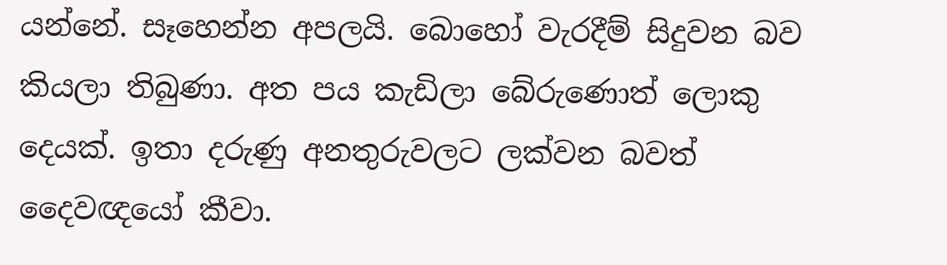යන්නේ. සෑහෙන්න අපලයි. බොහෝ වැරදීම් සිදුවන බව කියලා තිබුණා. අත පය කැඩිලා බේරුණොත් ලොකු දෙයක්. ඉතා දරුණු අනතුරුවලට ලක්වන බවත් දෛවඥයෝ කීවා.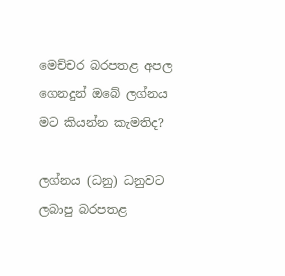මෙච්චර බරපතළ අපල ගෙනදුන් ඔබේ ලග්නය මට කියන්න කැමතිද?

ලග්නය (ධනු) ධනුවට ලබාපු බරපතළ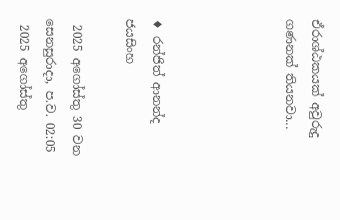ඒරාශ්ඨකයක් අවුරුදු ගණනක් තියනවා...




♦ රන්ජිත් ආනන්ද ජයසිංහ

 2025 අගෝස්තු 30 වන සෙනසුරාදා, ප.ව. 02:05
 2025 අගෝස්තු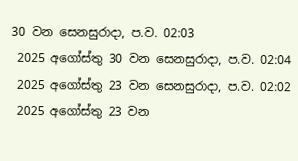30 වන සෙනසුරාදා, ප.ව. 02:03
 2025 අගෝස්තු 30 වන සෙනසුරාදා, ප.ව. 02:04
 2025 අගෝස්තු 23 වන සෙනසුරාදා, ප.ව. 02:02
 2025 අගෝස්තු 23 වන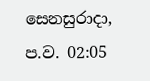සෙනසුරාදා, ප.ව. 02:05